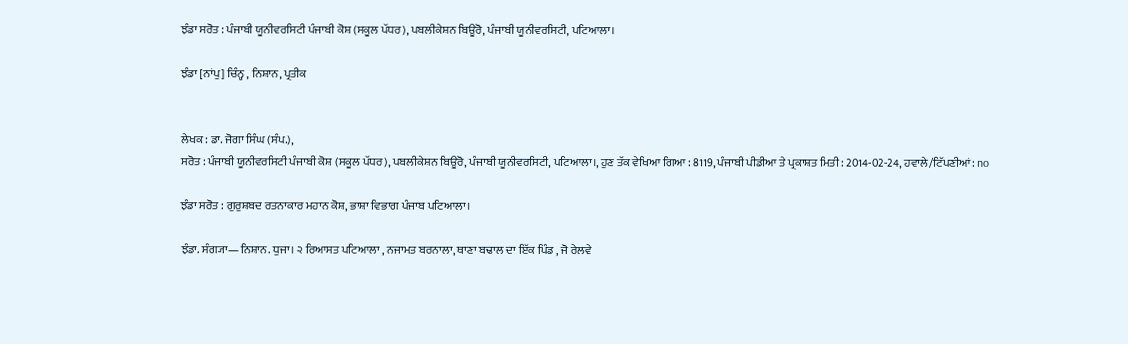ਝੰਡਾ ਸਰੋਤ : ਪੰਜਾਬੀ ਯੂਨੀਵਰਸਿਟੀ ਪੰਜਾਬੀ ਕੋਸ਼ (ਸਕੂਲ ਪੱਧਰ), ਪਬਲੀਕੇਸ਼ਨ ਬਿਊਰੋ, ਪੰਜਾਬੀ ਯੂਨੀਵਰਸਿਟੀ, ਪਟਿਆਲਾ।

ਝੰਡਾ [ਨਾਂਪੁ] ਚਿੰਨ੍ਹ , ਨਿਸ਼ਾਨ, ਪ੍ਰਤੀਕ


ਲੇਖਕ : ਡਾ. ਜੋਗਾ ਸਿੰਘ (ਸੰਪ.),
ਸਰੋਤ : ਪੰਜਾਬੀ ਯੂਨੀਵਰਸਿਟੀ ਪੰਜਾਬੀ ਕੋਸ਼ (ਸਕੂਲ ਪੱਧਰ), ਪਬਲੀਕੇਸ਼ਨ ਬਿਊਰੋ, ਪੰਜਾਬੀ ਯੂਨੀਵਰਸਿਟੀ, ਪਟਿਆਲਾ।, ਹੁਣ ਤੱਕ ਵੇਖਿਆ ਗਿਆ : 8119, ਪੰਜਾਬੀ ਪੀਡੀਆ ਤੇ ਪ੍ਰਕਾਸ਼ਤ ਮਿਤੀ : 2014-02-24, ਹਵਾਲੇ/ਟਿੱਪਣੀਆਂ: no

ਝੰਡਾ ਸਰੋਤ : ਗੁਰੁਸ਼ਬਦ ਰਤਨਾਕਾਰ ਮਹਾਨ ਕੋਸ਼, ਭਾਸ਼ਾ ਵਿਭਾਗ ਪੰਜਾਬ ਪਟਿਆਲਾ।

ਝੰਡਾ. ਸੰਗ੍ਯਾ—ਨਿਸ਼ਾਨ. ਧੁਜਾ। ੨ ਰਿਆਸਤ ਪਟਿਆਲਾ , ਨਜਾਮਤ ਬਰਨਾਲਾ, ਥਾਣਾ ਬਢਾਲ ਦਾ ਇੱਕ ਪਿੰਡ , ਜੋ ਰੇਲਵੇ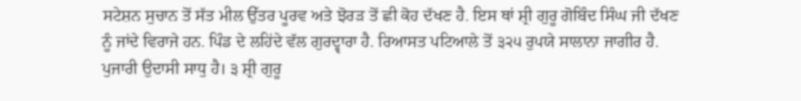ਸਟੇਸ਼ਨ ਸੁਚਾਨ ਤੋਂ ਸੱਤ ਮੀਲ ਉੱਤਰ ਪੂਰਵ ਅਤੇ ਝੋਰੜ ਤੋਂ ਛੀ ਕੋਹ ਦੱਖਣ ਹੈ. ਇਸ ਥਾਂ ਸ਼੍ਰੀ ਗੁਰੂ ਗੋਬਿੰਦ ਸਿੰਘ ਜੀ ਦੱਖਣ ਨੂੰ ਜਾਂਦੇ ਵਿਰਾਜੇ ਹਨ. ਪਿੰਡ ਦੇ ਲਹਿਂਦੇ ਵੱਲ ਗੁਰਦ੍ਵਾਰਾ ਹੈ. ਰਿਆਸਤ ਪਟਿਆਲੇ ਤੋਂ ੩੨੫ ਰੁਪਯੇ ਸਾਲਾਨਾ ਜਾਗੀਰ ਹੈ. ਪੁਜਾਰੀ ਉਦਾਸੀ ਸਾਧੁ ਹੈ। ੩ ਸ਼੍ਰੀ ਗੁਰੂ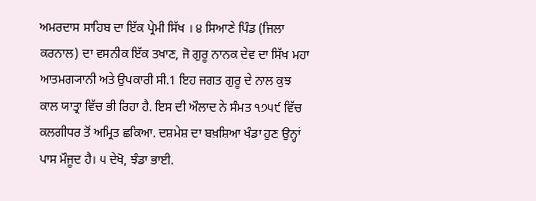ਅਮਰਦਾਸ ਸਾਹਿਬ ਦਾ ਇੱਕ ਪ੍ਰੇਮੀ ਸਿੱਖ । ੪ ਸਿਆਣੇ ਪਿੰਡ (ਜਿਲਾ ਕਰਨਾਲ) ਦਾ ਵਸਨੀਕ ਇੱਕ ਤਖਾਣ, ਜੋ ਗੁਰੂ ਨਾਨਕ ਦੇਵ ਦਾ ਸਿੱਖ ਮਹਾ ਆਤਮਗ੍ਯਾਨੀ ਅਤੇ ਉਪਕਾਰੀ ਸੀ.1 ਇਹ ਜਗਤ ਗੁਰੂ ਦੇ ਨਾਲ ਕੁਝ ਕਾਲ ਯਾਤ੍ਰਾ ਵਿੱਚ ਭੀ ਰਿਹਾ ਹੈ. ਇਸ ਦੀ ਔਲਾਦ ਨੇ ਸੰਮਤ ੧੭੫੯ ਵਿੱਚ ਕਲਗੀਧਰ ਤੋਂ ਅਮ੍ਰਿਤ ਛਕਿਆ. ਦਸ਼ਮੇਸ਼ ਦਾ ਬਖ਼ਸ਼ਿਆ ਖੰਡਾ ਹੁਣ ਉਨ੍ਹਾਂ ਪਾਸ ਮੌਜੂਦ ਹੈ। ੫ ਦੇਖੋ, ਝੰਡਾ ਭਾਈ.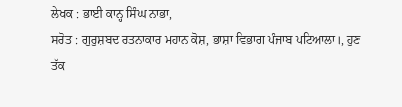ਲੇਖਕ : ਭਾਈ ਕਾਨ੍ਹ ਸਿੰਘ ਨਾਭਾ,
ਸਰੋਤ : ਗੁਰੁਸ਼ਬਦ ਰਤਨਾਕਾਰ ਮਹਾਨ ਕੋਸ਼, ਭਾਸ਼ਾ ਵਿਭਾਗ ਪੰਜਾਬ ਪਟਿਆਲਾ।, ਹੁਣ ਤੱਕ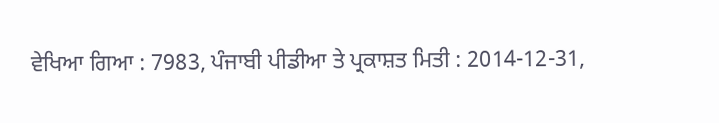ਵੇਖਿਆ ਗਿਆ : 7983, ਪੰਜਾਬੀ ਪੀਡੀਆ ਤੇ ਪ੍ਰਕਾਸ਼ਤ ਮਿਤੀ : 2014-12-31,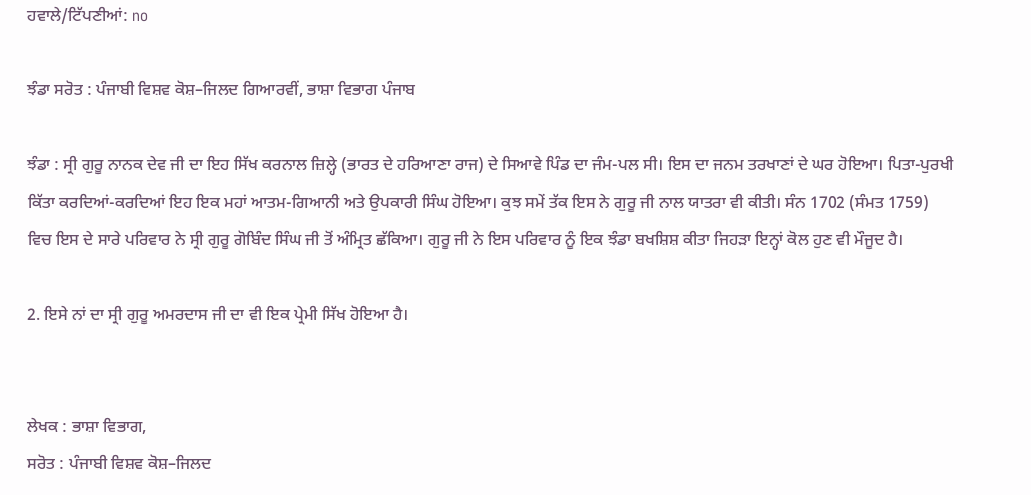ਹਵਾਲੇ/ਟਿੱਪਣੀਆਂ: no

ਝੰਡਾ ਸਰੋਤ : ਪੰਜਾਬੀ ਵਿਸ਼ਵ ਕੋਸ਼–ਜਿਲਦ ਗਿਆਰਵੀਂ, ਭਾਸ਼ਾ ਵਿਭਾਗ ਪੰਜਾਬ

ਝੰਡਾ : ਸ੍ਰੀ ਗੁਰੂ ਨਾਨਕ ਦੇਵ ਜੀ ਦਾ ਇਹ ਸਿੱਖ ਕਰਨਾਲ ਜ਼ਿਲ੍ਹੇ (ਭਾਰਤ ਦੇ ਹਰਿਆਣਾ ਰਾਜ) ਦੇ ਸਿਆਵੇ ਪਿੰਡ ਦਾ ਜੰਮ-ਪਲ ਸੀ। ਇਸ ਦਾ ਜਨਮ ਤਰਖਾਣਾਂ ਦੇ ਘਰ ਹੋਇਆ। ਪਿਤਾ-ਪੁਰਖੀ ਕਿੱਤਾ ਕਰਦਿਆਂ-ਕਰਦਿਆਂ ਇਹ ਇਕ ਮਹਾਂ ਆਤਮ-ਗਿਆਨੀ ਅਤੇ ਉਪਕਾਰੀ ਸਿੰਘ ਹੋਇਆ। ਕੁਝ ਸਮੇਂ ਤੱਕ ਇਸ ਨੇ ਗੁਰੂ ਜੀ ਨਾਲ ਯਾਤਰਾ ਵੀ ਕੀਤੀ। ਸੰਨ 1702 (ਸੰਮਤ 1759) ਵਿਚ ਇਸ ਦੇ ਸਾਰੇ ਪਰਿਵਾਰ ਨੇ ਸ੍ਰੀ ਗੁਰੂ ਗੋਬਿੰਦ ਸਿੰਘ ਜੀ ਤੋਂ ਅੰਮ੍ਰਿਤ ਛੱਕਿਆ। ਗੁਰੂ ਜੀ ਨੇ ਇਸ ਪਰਿਵਾਰ ਨੂੰ ਇਕ ਝੰਡਾ ਬਖਸ਼ਿਸ਼ ਕੀਤਾ ਜਿਹੜਾ ਇਨ੍ਹਾਂ ਕੋਲ ਹੁਣ ਵੀ ਮੌਜੂਦ ਹੈ।

2. ਇਸੇ ਨਾਂ ਦਾ ਸ੍ਰੀ ਗੁਰੂ ਅਮਰਦਾਸ ਜੀ ਦਾ ਵੀ ਇਕ ਪ੍ਰੇਮੀ ਸਿੱਖ ਹੋਇਆ ਹੈ।


ਲੇਖਕ : ਭਾਸ਼ਾ ਵਿਭਾਗ,
ਸਰੋਤ : ਪੰਜਾਬੀ ਵਿਸ਼ਵ ਕੋਸ਼–ਜਿਲਦ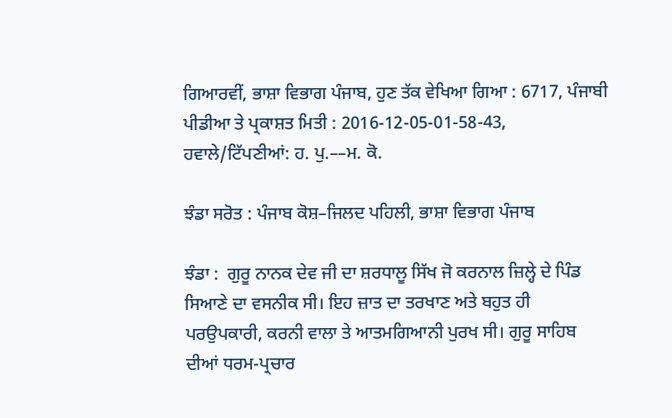ਗਿਆਰਵੀਂ, ਭਾਸ਼ਾ ਵਿਭਾਗ ਪੰਜਾਬ, ਹੁਣ ਤੱਕ ਵੇਖਿਆ ਗਿਆ : 6717, ਪੰਜਾਬੀ ਪੀਡੀਆ ਤੇ ਪ੍ਰਕਾਸ਼ਤ ਮਿਤੀ : 2016-12-05-01-58-43, ਹਵਾਲੇ/ਟਿੱਪਣੀਆਂ: ਹ. ਪੁ.––ਮ. ਕੋ.

ਝੰਡਾ ਸਰੋਤ : ਪੰਜਾਬ ਕੋਸ਼–ਜਿਲਦ ਪਹਿਲੀ, ਭਾਸ਼ਾ ਵਿਭਾਗ ਪੰਜਾਬ

ਝੰਡਾ :  ਗੁਰੂ ਨਾਨਕ ਦੇਵ ਜੀ ਦਾ ਸ਼ਰਧਾਲੂ ਸਿੱਖ ਜੋ ਕਰਨਾਲ ਜ਼ਿਲ੍ਹੇ ਦੇ ਪਿੰਡ ਸਿਆਣੇ ਦਾ ਵਸਨੀਕ ਸੀ। ਇਹ ਜ਼ਾਤ ਦਾ ਤਰਖਾਣ ਅਤੇ ਬਹੁਤ ਹੀ ਪਰਉਪਕਾਰੀ, ਕਰਨੀ ਵਾਲਾ ਤੇ ਆਤਮਗਿਆਨੀ ਪੁਰਖ ਸੀ। ਗੁਰੂ ਸਾਹਿਬ ਦੀਆਂ ਧਰਮ-ਪ੍ਰਚਾਰ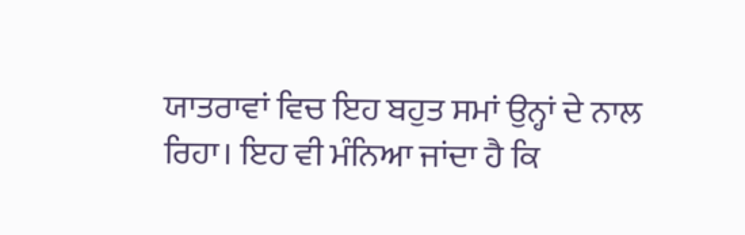ਯਾਤਰਾਵਾਂ ਵਿਚ ਇਹ ਬਹੁਤ ਸਮਾਂ ਉਨ੍ਹਾਂ ਦੇ ਨਾਲ ਰਿਹਾ। ਇਹ ਵੀ ਮੰਨਿਆ ਜਾਂਦਾ ਹੈ ਕਿ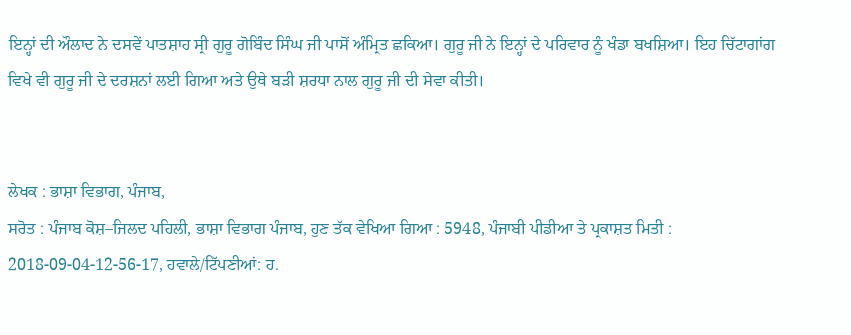ਇਨ੍ਹਾਂ ਦੀ ਔਲਾਦ ਨੇ ਦਸਵੇਂ ਪਾਤਸ਼ਾਹ ਸ੍ਰੀ ਗੁਰੂ ਗੋਬਿੰਦ ਸਿੰਘ ਜੀ ਪਾਸੋਂ ਅੰਮ੍ਰਿਤ ਛਕਿਆ। ਗੁਰੂ ਜੀ ਨੇ ਇਨ੍ਹਾਂ ਦੇ ਪਰਿਵਾਰ ਨੂੰ ਖੰਡਾ ਬਖਸ਼ਿਆ। ਇਹ ਚਿੱਟਾਗਾਂਗ ਵਿਖੇ ਵੀ ਗੁਰੂ ਜੀ ਦੇ ਦਰਸ਼ਨਾਂ ਲਈ ਗਿਆ ਅਤੇ ਉਥੇ ਬੜੀ ਸ਼ਰਧਾ ਨਾਲ ਗੁਰੂ ਜੀ ਦੀ ਸੇਵਾ ਕੀਤੀ।


ਲੇਖਕ : ਭਾਸ਼ਾ ਵਿਭਾਗ, ਪੰਜਾਬ,
ਸਰੋਤ : ਪੰਜਾਬ ਕੋਸ਼–ਜਿਲਦ ਪਹਿਲੀ, ਭਾਸ਼ਾ ਵਿਭਾਗ ਪੰਜਾਬ, ਹੁਣ ਤੱਕ ਵੇਖਿਆ ਗਿਆ : 5948, ਪੰਜਾਬੀ ਪੀਡੀਆ ਤੇ ਪ੍ਰਕਾਸ਼ਤ ਮਿਤੀ : 2018-09-04-12-56-17, ਹਵਾਲੇ/ਟਿੱਪਣੀਆਂ: ਹ.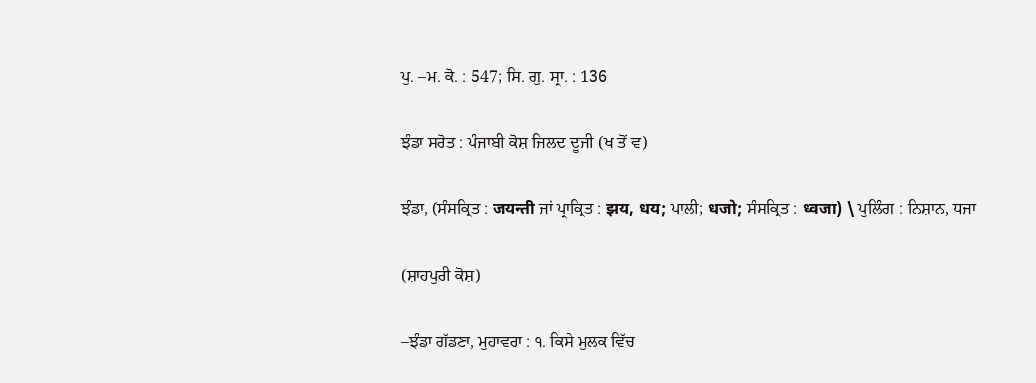ਪੁ. –ਮ. ਕੋ. : 547; ਸਿ. ਗੁ. ਸ੍ਰਾ. : 136

ਝੰਡਾ ਸਰੋਤ : ਪੰਜਾਬੀ ਕੋਸ਼ ਜਿਲਦ ਦੂਜੀ (ਖ ਤੋਂ ਵ)

ਝੰਡਾ, (ਸੰਸਕ੍ਰਿਤ : जयन्ती ਜਾਂ ਪ੍ਰਾਕ੍ਰਿਤ : झय, धय; ਪਾਲੀ; धजो; ਸੰਸਕ੍ਰਿਤ : ध्वजा) \ ਪੁਲਿੰਗ : ਨਿਸ਼ਾਨ, ਧਜਾ

(ਸ਼ਾਹਪੁਰੀ ਕੋਸ਼)

–ਝੰਡਾ ਗੱਡਣਾ, ਮੁਹਾਵਰਾ : ੧. ਕਿਸੇ ਮੁਲਕ ਵਿੱਚ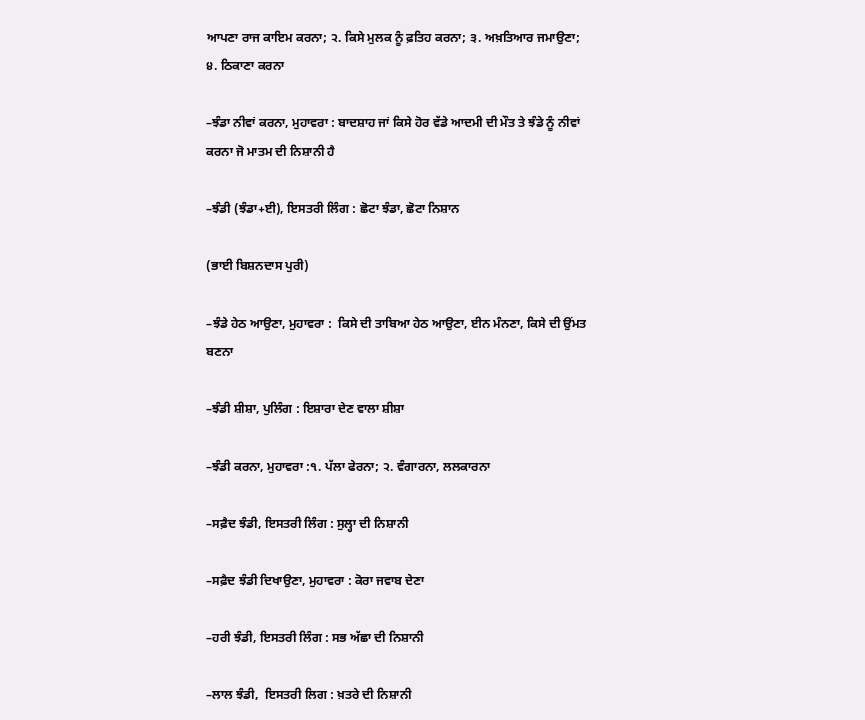ਆਪਣਾ ਰਾਜ ਕਾਇਮ ਕਰਨਾ; ੨. ਕਿਸੇ ਮੁਲਕ ਨੂੰ ਫ਼ਤਿਹ ਕਰਨਾ; ੩. ਅਖ਼ਤਿਆਰ ਜਮਾਉਣਾ; ੪. ਠਿਕਾਣਾ ਕਰਨਾ

–ਝੰਡਾ ਨੀਵਾਂ ਕਰਨਾ, ਮੁਹਾਵਰਾ : ਬਾਦਸ਼ਾਹ ਜਾਂ ਕਿਸੇ ਹੋਰ ਵੱਡੇ ਆਦਮੀ ਦੀ ਮੌਤ ਤੇ ਝੰਡੇ ਨੂੰ ਨੀਵਾਂ ਕਰਨਾ ਜੋ ਮਾਤਮ ਦੀ ਨਿਸ਼ਾਨੀ ਹੈ

–ਝੰਡੀ (ਝੰਡਾ+ਈ), ਇਸਤਰੀ ਲਿੰਗ : ਛੋਟਾ ਝੰਡਾ, ਛੋਟਾ ਨਿਸ਼ਾਨ

(ਭਾਈ ਬਿਸ਼ਨਦਾਸ ਪੁਰੀ)

–ਝੰਡੇ ਹੇਠ ਆਉਣਾ, ਮੁਹਾਵਰਾ :  ਕਿਸੇ ਦੀ ਤਾਬਿਆ ਹੇਠ ਆਉਣਾ, ਈਨ ਮੰਨਣਾ, ਕਿਸੇ ਦੀ ਉਂਮਤ ਬਣਨਾ

–ਝੰਡੀ ਸ਼ੀਸ਼ਾ, ਪੁਲਿੰਗ : ਇਸ਼ਾਰਾ ਦੇਣ ਵਾਲਾ ਸ਼ੀਸ਼ਾ

–ਝੰਡੀ ਕਰਨਾ, ਮੁਹਾਵਰਾ :੧. ਪੱਲਾ ਫੇਰਨਾ; ੨. ਵੰਗਾਰਨਾ, ਲਲਕਾਰਨਾ

–ਸਫ਼ੈਦ ਝੰਡੀ, ਇਸਤਰੀ ਲਿੰਗ : ਸੁਲ੍ਹਾ ਦੀ ਨਿਸ਼ਾਨੀ

–ਸਫ਼ੈਦ ਝੰਡੀ ਦਿਖਾਉਣਾ, ਮੁਹਾਵਰਾ : ਕੋਰਾ ਜਵਾਬ ਦੇਣਾ

–ਹਰੀ ਝੰਡੀ, ਇਸਤਰੀ ਲਿੰਗ : ਸਭ ਅੱਛਾ ਦੀ ਨਿਸ਼ਾਨੀ

–ਲਾਲ ਝੰਡੀ,  ਇਸਤਰੀ ਲਿਗ : ਖ਼ਤਰੇ ਦੀ ਨਿਸ਼ਾਨੀ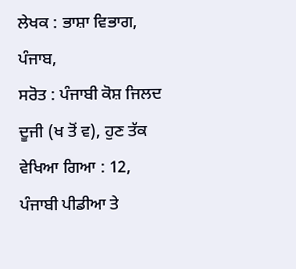ਲੇਖਕ : ਭਾਸ਼ਾ ਵਿਭਾਗ, ਪੰਜਾਬ,
ਸਰੋਤ : ਪੰਜਾਬੀ ਕੋਸ਼ ਜਿਲਦ ਦੂਜੀ (ਖ ਤੋਂ ਵ), ਹੁਣ ਤੱਕ ਵੇਖਿਆ ਗਿਆ : 12, ਪੰਜਾਬੀ ਪੀਡੀਆ ਤੇ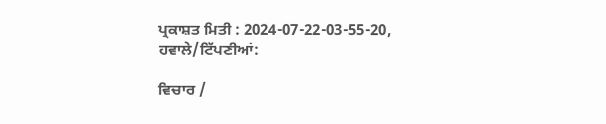ਪ੍ਰਕਾਸ਼ਤ ਮਿਤੀ : 2024-07-22-03-55-20, ਹਵਾਲੇ/ਟਿੱਪਣੀਆਂ:

ਵਿਚਾਰ /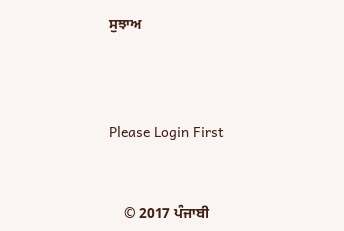ਸੁਝਾਅ



Please Login First


    © 2017 ਪੰਜਾਬੀ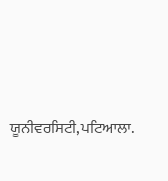ਯੂਨੀਵਰਸਿਟੀ,ਪਟਿਆਲਾ.